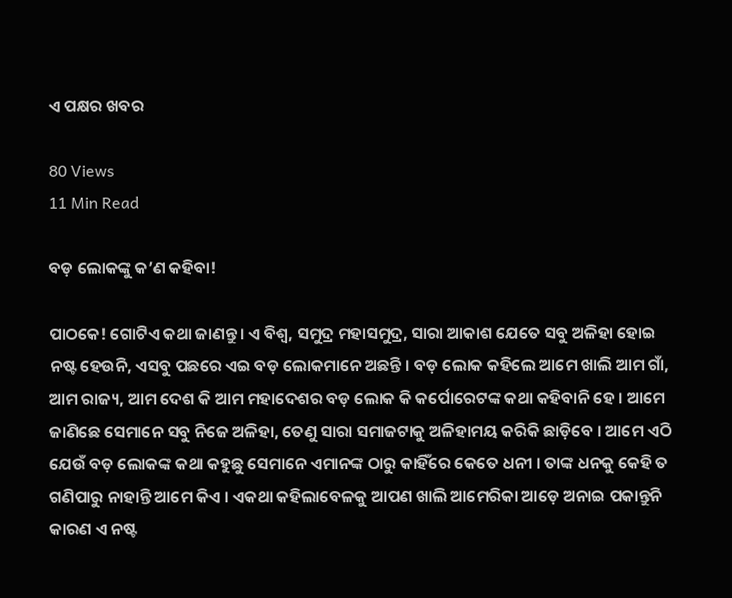ଏ ପକ୍ଷର ଖବର

80 Views
11 Min Read

ବଡ଼ ଲୋକଙ୍କୁ କ’ଣ କହିବା!

ପାଠକେ! ଗୋଟିଏ କଥା ଜାଣନ୍ତୁ । ଏ ବିଶ୍ୱ, ସମୁଦ୍ର ମହାସମୁଦ୍ର, ସାରା ଆକାଶ ଯେତେ ସବୁ ଅଳିହା ହୋଇ ନଷ୍ଟ ହେଉନି, ଏସବୁ ପଛରେ ଏଇ ବଡ଼ ଲୋକମାନେ ଅଛନ୍ତି । ବଡ଼ ଲୋକ କହିଲେ ଆମେ ଖାଲି ଆମ ଗାଁ, ଆମ ରାଜ୍ୟ, ଆମ ଦେଶ କି ଆମ ମହାଦେଶର ବଡ଼ ଲୋକ କି କର୍ପୋରେଟଙ୍କ କଥା କହିବାନି ହେ । ଆମେ ଜାଣିଛେ ସେମାନେ ସବୁ ନିଜେ ଅଳିହା, ତେଣୁ ସାରା ସମାଜଟାକୁ ଅଳିହାମୟ କରିକି ଛାଡ଼ିବେ । ଆମେ ଏଠି ଯେଉଁ ବଡ଼ ଲୋକଙ୍କ କଥା କହୁଛୁ ସେମାନେ ଏମାନଙ୍କ ଠାରୁ କାହିଁରେ କେତେ ଧନୀ । ତାଙ୍କ ଧନକୁ କେହି ତ ଗଣିପାରୁ ନାହାନ୍ତି ଆମେ କିଏ । ଏକଥା କହିଲାବେଳକୁ ଆପଣ ଖାଲି ଆମେରିକା ଆଡ଼େ ଅନାଇ ପକାନ୍ତୁନି କାରଣ ଏ ନଷ୍ଟ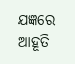ଯଜ୍ଞରେ ଆହୂତି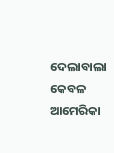ଦେଲାବାଲା କେବଳ ଆମେରିକା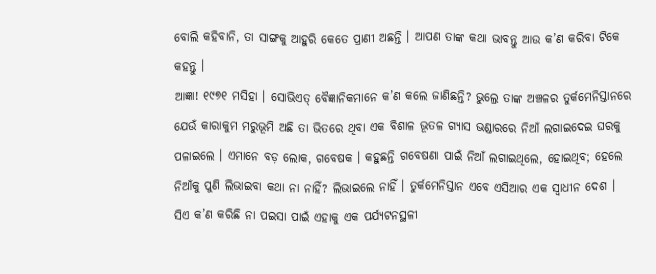ବୋଲି କହିବାନି, ତା ସାଙ୍ଗକୁ ଆହୁରି କେତେ ପ୍ରାଣୀ ଅଛନ୍ତି । ଆପଣ ତାଙ୍କ କଥା ଭାବନ୍ତୁ ଆଉ କ’ଣ କରିବା ଟିକେ କହନ୍ତୁ ।
ଆଜ୍ଞା! ୧୯୭୧ ମସିହା । ସୋଭିଏତ୍ ବୈଜ୍ଞାନିକମାନେ କ’ଣ କଲେ ଜାଣିଛନ୍ତି? ଭୁଲ୍ରେ ତାଙ୍କ ଅଞ୍ଚଳର ତୁର୍କମେନିସ୍ତାନରେ ଯେଉଁ କାରାକୁମ ମରୁଭୂମି ଅଛି ତା ଭିତରେ ଥିବା ଏକ ବିଶାଳ ଭୂତଳ ଗ୍ୟାସ ଭଣ୍ଡାରରେ ନିଆଁ ଲଗାଇଦେଇ ଘରକୁ ପଳାଇଲେ । ଏମାନେ ବଡ଼ ଲୋକ, ଗବେଷକ । କହୁଛନ୍ତି ଗବେଷଣା ପାଇଁ ନିଆଁ ଲଗାଇଥିଲେ, ହୋଇଥିବ; ହେଲେ ନିଆଁକୁ ପୁଣି ଲିଭାଇବା କଥା ନା ନାହିଁ? ଲିଭାଇଲେ ନାହିଁ । ତୁର୍କମେନିସ୍ତାନ ଏବେ ଏସିଆର ଏକ ସ୍ୱାଧୀନ ଦେଶ । ସିଏ କ’ଣ କରିଛି ନା ପଇସା ପାଇଁ ଏହାକୁ ଏକ ପର୍ଯ୍ୟଟନସ୍ଥଳୀ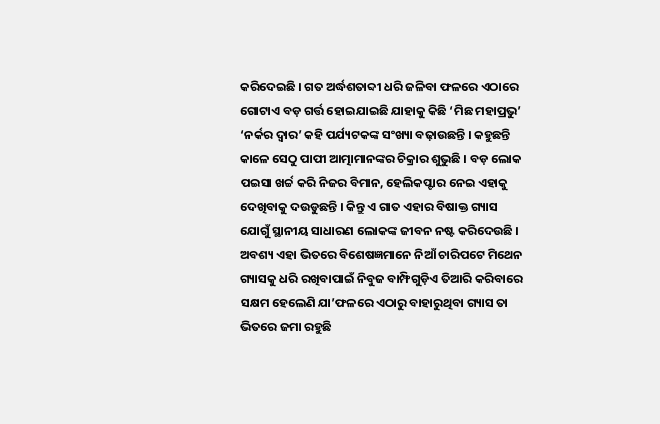କରିଦେଇଛି । ଗତ ଅର୍ଦ୍ଧଶତାବ୍ଦୀ ଧରି ଜଳିବା ଫଳରେ ଏଠାରେ ଗୋଟାଏ ବଡ଼ ଗର୍ତ୍ତ ହୋଇଯାଇଛି ଯାହାକୁ କିଛି ‘ମିଛ ମହାପ୍ରଭୁ’ ‘ନର୍କର ଦ୍ୱାର’ କହି ପର୍ଯ୍ୟଟକଙ୍କ ସଂଖ୍ୟା ବଢ଼ାଉଛନ୍ତି । କହୁଛନ୍ତି କାଳେ ସେଠୁ ପାପୀ ଆତ୍ମାମାନଙ୍କର ଚିକ୍ରାର ଶୁଭୁଛି । ବଡ଼ ଲୋକ ପଇସା ଖର୍ଚ୍ଚ କରି ନିଜର ବିମାନ, ହେଲିକପ୍ଟାର ନେଇ ଏହାକୁ ଦେଖିବାକୁ ଦଉଡୁଛନ୍ତି । କିନ୍ତୁ ଏ ଗାତ ଏହାର ବିଷାକ୍ତ ଗ୍ୟାସ ଯୋଗୁଁ ସ୍ଥାନୀୟ ସାଧାରଣ ଲୋକଙ୍କ ଜୀବନ ନଷ୍ଟ କରିଦେଉଛି । ଅବଶ୍ୟ ଏହା ଭିତରେ ବିଶେଷଜ୍ଞମାନେ ନିଆଁ ଚାରିପଟେ ମିଥେନ ଗ୍ୟାସକୁ ଧରି ରଖିବାପାଇଁ ନିବୁଜ ବାମ୍ଫିଗୁଡ଼ିଏ ତିଆରି କରିବାରେ ସକ୍ଷମ ହେଲେଣି ଯା’ଫଳରେ ଏଠାରୁ ବାହାରୁଥିବା ଗ୍ୟାସ ତା ଭିତରେ ଜମା ରହୁଛି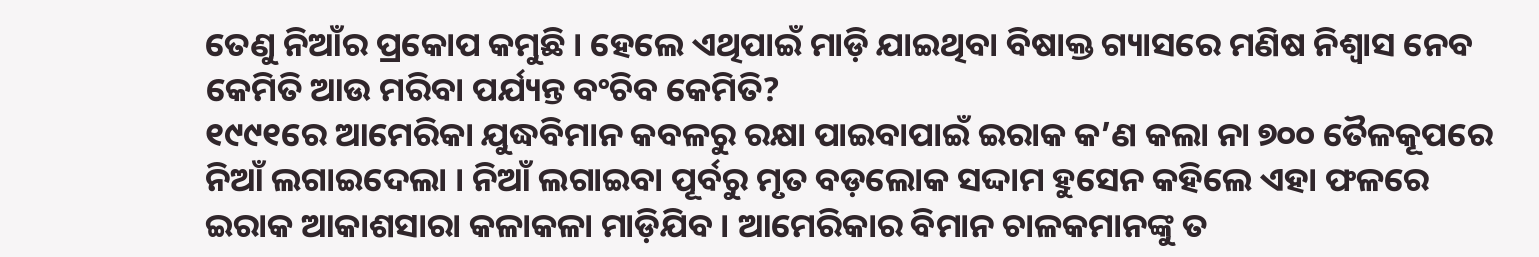ତେଣୁ ନିଆଁର ପ୍ରକୋପ କମୁଛି । ହେଲେ ଏଥିପାଇଁ ମାଡ଼ି ଯାଇଥିବା ବିଷାକ୍ତ ଗ୍ୟାସରେ ମଣିଷ ନିଶ୍ୱାସ ନେବ କେମିତି ଆଉ ମରିବା ପର୍ଯ୍ୟନ୍ତ ବଂଚିବ କେମିତି?
୧୯୯୧ରେ ଆମେରିକା ଯୁଦ୍ଧବିମାନ କବଳରୁ ରକ୍ଷା ପାଇବାପାଇଁ ଇରାକ କ’ଣ କଲା ନା ୭୦୦ ତୈଳକୂପରେ ନିଆଁ ଲଗାଇଦେଲା । ନିଆଁ ଲଗାଇବା ପୂର୍ବରୁ ମୃତ ବଡ଼ଲୋକ ସଦ୍ଦାମ ହୁସେନ କହିଲେ ଏହା ଫଳରେ ଇରାକ ଆକାଶସାରା କଳାକଳା ମାଡ଼ିଯିବ । ଆମେରିକାର ବିମାନ ଚାଳକମାନଙ୍କୁ ତ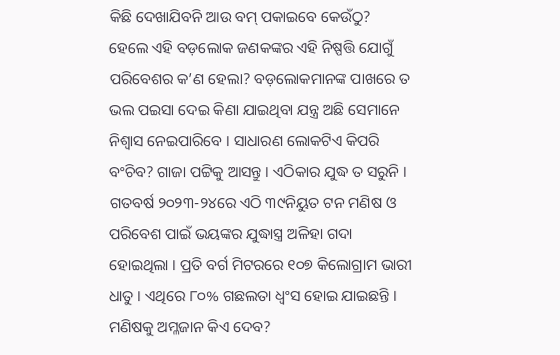କିଛି ଦେଖାଯିବନି ଆଉ ବମ୍ ପକାଇବେ କେଉଁଠୁ? ହେଲେ ଏହି ବଡ଼ଲୋକ ଜଣକଙ୍କର ଏହି ନିଷ୍ପତ୍ତି ଯୋଗୁଁ ପରିବେଶର କ’ଣ ହେଲା? ବଡ଼ଲୋକମାନଙ୍କ ପାଖରେ ତ ଭଲ ପଇସା ଦେଇ କିଣା ଯାଇଥିବା ଯନ୍ତ୍ର ଅଛି ସେମାନେ ନିଶ୍ୱାସ ନେଇପାରିବେ । ସାଧାରଣ ଲୋକଟିଏ କିପରି ବଂଚିବ? ଗାଜା ପଟ୍ଟିକୁ ଆସନ୍ତୁ । ଏଠିକାର ଯୁଦ୍ଧ ତ ସରୁନି । ଗତବର୍ଷ ୨୦୨୩-୨୪ରେ ଏଠି ୩୯ନିୟୁତ ଟନ ମଣିଷ ଓ ପରିବେଶ ପାଇଁ ଭୟଙ୍କର ଯୁଦ୍ଧାସ୍ତ୍ର ଅଳିହା ଗଦା ହୋଇଥିଲା । ପ୍ରତି ବର୍ଗ ମିଟରରେ ୧୦୭ କିଲୋଗ୍ରାମ ଭାରୀ ଧାତୁ । ଏଥିରେ ୮୦% ଗଛଲତା ଧ୍ୱଂସ ହୋଇ ଯାଇଛନ୍ତି । ମଣିଷକୁ ଅମ୍ଳଜାନ କିଏ ଦେବ?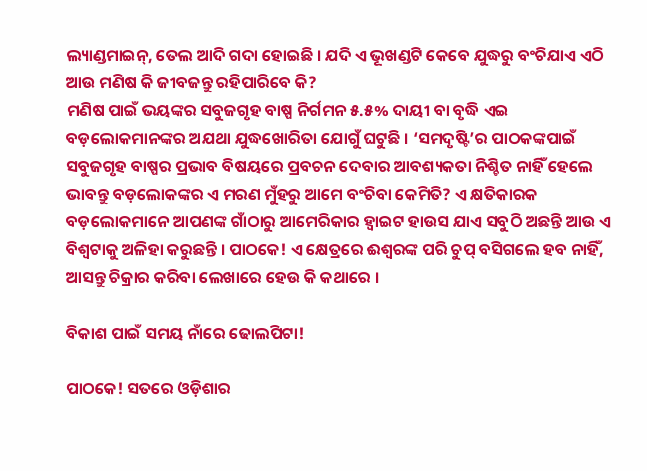ଲ୍ୟାଣ୍ଡମାଇନ୍, ତେଲ ଆଦି ଗଦା ହୋଇଛି । ଯଦି ଏ ଭୂଖଣ୍ଡଟି କେବେ ଯୁଦ୍ଧରୁ ବଂଚିଯାଏ ଏଠି ଆଉ ମଣିଷ କି ଜୀବଜନ୍ତୁ ରହିପାରିବେ କି?
ମଣିଷ ପାଇଁ ଭୟଙ୍କର ସବୁଜଗୃହ ବାଷ୍ପ ନିର୍ଗମନ ୫.୫% ଦାୟୀ ବା ବୃଦ୍ଧି ଏଇ ବଡ଼ଲୋକମାନଙ୍କର ଅଯଥା ଯୁଦ୍ଧଖୋରିତା ଯୋଗୁଁ ଘଟୁଛି । ‘ସମଦୃଷ୍ଟି’ର ପାଠକଙ୍କପାଇଁ ସବୁଜଗୃହ ବାଷ୍ପର ପ୍ରଭାବ ବିଷୟରେ ପ୍ରବଚନ ଦେବାର ଆବଶ୍ୟକତା ନିଶ୍ଚିତ ନାହିଁ ହେଲେ ଭାବନ୍ତୁ ବଡ଼ଲୋକଙ୍କର ଏ ମରଣ ମୁଁହରୁ ଆମେ ବଂଚିବା କେମିତି? ଏ କ୍ଷତିକାରକ ବଡ଼ଲୋକମାନେ ଆପଣଙ୍କ ଗାଁଠାରୁ ଆମେରିକାର ହ୍ୱାଇଟ ହାଉସ ଯାଏ ସବୁଠି ଅଛନ୍ତି ଆଉ ଏ ବିଶ୍ୱଟାକୁ ଅଳିହା କରୁଛନ୍ତି । ପାଠକେ! ଏ କ୍ଷେତ୍ରରେ ଈଶ୍ୱରଙ୍କ ପରି ଚୁପ୍ ବସିଗଲେ ହବ ନାହିଁ, ଆସନ୍ତୁ ଚିକ୍ରାର କରିବା ଲେଖାରେ ହେଉ କି କଥାରେ ।

ବିକାଶ ପାଇଁ ସମୟ ନାଁରେ ଢୋଲପିଟା!

ପାଠକେ! ସତରେ ଓଡ଼ିଶାର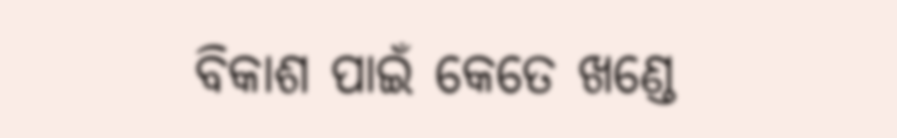ବିକାଶ ପାଇଁ କେତେ ଖଣ୍ଡେ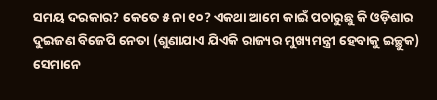ସମୟ ଦରକାର? କେତେ ୫ ନା ୧୦? ଏକଥା ଆମେ କାଇଁ ପଚାରୁଛୁ କି ଓଡ଼ିଶାର ଦୁଇଜଣ ବିଜେପି ନେତା (ଶୁଣାଯାଏ ଯିଏକି ରାଜ୍ୟର ମୁଖ୍ୟମନ୍ତ୍ରୀ ହେବାକୁ ଇଚ୍ଛୁକ) ସେମାନେ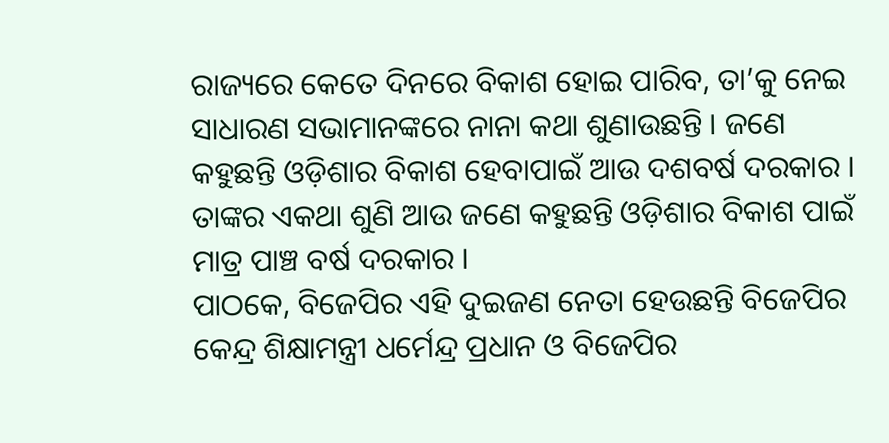ରାଜ୍ୟରେ କେତେ ଦିନରେ ବିକାଶ ହୋଇ ପାରିବ, ତା’କୁ ନେଇ ସାଧାରଣ ସଭାମାନଙ୍କରେ ନାନା କଥା ଶୁଣାଉଛନ୍ତି । ଜଣେ କହୁଛନ୍ତି ଓଡ଼ିଶାର ବିକାଶ ହେବାପାଇଁ ଆଉ ଦଶବର୍ଷ ଦରକାର । ତାଙ୍କର ଏକଥା ଶୁଣି ଆଉ ଜଣେ କହୁଛନ୍ତି ଓଡ଼ିଶାର ବିକାଶ ପାଇଁ ମାତ୍ର ପାଞ୍ଚ ବର୍ଷ ଦରକାର ।
ପାଠକେ, ବିଜେପିର ଏହି ଦୁଇଜଣ ନେତା ହେଉଛନ୍ତି ବିଜେପିର କେନ୍ଦ୍ର ଶିକ୍ଷାମନ୍ତ୍ରୀ ଧର୍ମେନ୍ଦ୍ର ପ୍ରଧାନ ଓ ବିଜେପିର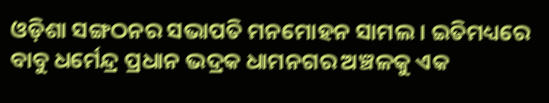ଓଡ଼ିଶା ସଙ୍ଗଠନର ସଭାପତି ମନମୋହନ ସାମଲ । ଇତିମଧ୍ୟରେ ବାବୁ ଧର୍ମେନ୍ଦ୍ର ପ୍ରଧାନ ଭଦ୍ରକ ଧାମନଗର ଅଞ୍ଚଳକୁ ଏକ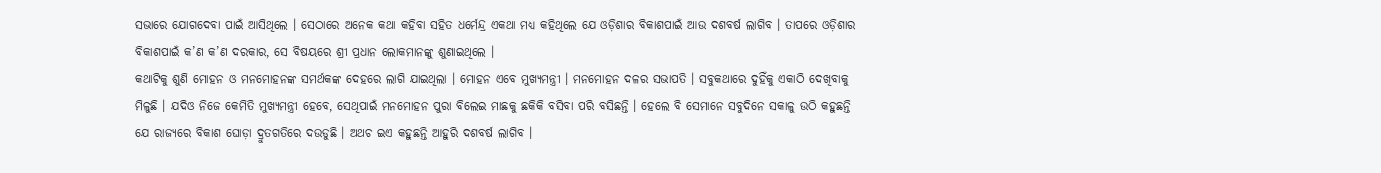ସଭାରେ ଯୋଗଦେବା ପାଇଁ ଆସିଥିଲେ । ସେଠାରେ ଅନେକ କଥା କହିବା ସହିତ ଧର୍ମେନ୍ଦ୍ର ଏକଥା ମଧ୍ୟ କହିଥିଲେ ଯେ ଓଡ଼ିଶାର ବିକାଶପାଇଁ ଆଉ ଦଶବର୍ଷ ଲାଗିବ । ତାପରେ ଓଡ଼ିଶାର ବିକାଶପାଇଁ କ’ଣ କ’ଣ ଦରକାର, ସେ ବିଷୟରେ ଶ୍ରୀ ପ୍ରଧାନ ଲୋକମାନଙ୍କୁ ଶୁଣାଇଥିଲେ ।
କଥାଟିକୁ ଶୁଣି ମୋହନ ଓ ମନମୋହନଙ୍କ ସମର୍ଥକଙ୍କ ଦେହରେ ଲାଗି ଯାଇଥିଲା । ମୋହନ ଏବେ ମୁଖ୍ୟମନ୍ତ୍ରୀ । ମନମୋହନ ଦଳର ସଭାପତି । ସବୁକଥାରେ ଦୁହିଁକୁ ଏକାଠି ଦେଖିବାକୁ ମିଳୁଛି । ଯଦିଓ ନିଜେ କେମିତି ମୁଖ୍ୟମନ୍ତ୍ରୀ ହେବେ, ସେଥିପାଇଁ ମନମୋହନ ପୁରା ବିଲେଇ ମାଛକୁ ଛକିକି ବସିବା ପରି ବସିଛନ୍ତି । ହେଲେ ବି ସେମାନେ ସବୁଦିନେ ସକାଳୁ ଉଠି କହୁଛନ୍ତି ଯେ ରାଜ୍ୟରେ ବିକାଶ ଘୋଡ଼ା ଦ୍ରୁତଗତିରେ ଦଉଡୁଛି । ଅଥଚ ଇଏ କହୁଛନ୍ତି ଆହୁରି ଦଶବର୍ଷ ଲାଗିବ ।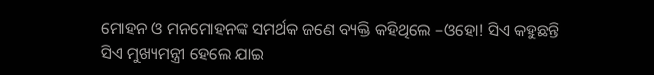ମୋହନ ଓ ମନମୋହନଙ୍କ ସମର୍ଥକ ଜଣେ ବ୍ୟକ୍ତି କହିଥିଲେ –ଓହୋ! ସିଏ କହୁଛନ୍ତି ସିଏ ମୁଖ୍ୟମନ୍ତ୍ରୀ ହେଲେ ଯାଇ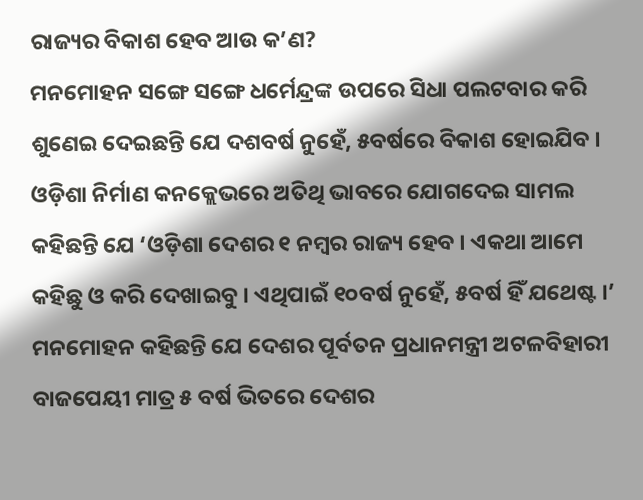ରାଜ୍ୟର ବିକାଶ ହେବ ଆଉ କ’ଣ?
ମନମୋହନ ସଙ୍ଗେ ସଙ୍ଗେ ଧର୍ମେନ୍ଦ୍ରଙ୍କ ଉପରେ ସିଧା ପଲଟବାର କରି ଶୁଣେଇ ଦେଇଛନ୍ତି ଯେ ଦଶବର୍ଷ ନୁହେଁ, ୫ବର୍ଷରେ ବିକାଶ ହୋଇଯିବ । ଓଡ଼ିଶା ନିର୍ମାଣ କନକ୍ଲେଭରେ ଅତିଥି ଭାବରେ ଯୋଗଦେଇ ସାମଲ କହିଛନ୍ତି ଯେ ‘ଓଡ଼ିଶା ଦେଶର ୧ ନମ୍ବର ରାଜ୍ୟ ହେବ । ଏକଥା ଆମେ କହିଛୁ ଓ କରି ଦେଖାଇବୁ । ଏଥିପାଇଁ ୧୦ବର୍ଷ ନୁହେଁ, ୫ବର୍ଷ ହିଁ ଯଥେଷ୍ଟ ।’ ମନମୋହନ କହିଛନ୍ତି ଯେ ଦେଶର ପୂର୍ବତନ ପ୍ରଧାନମନ୍ତ୍ରୀ ଅଟଳବିହାରୀ ବାଜପେୟୀ ମାତ୍ର ୫ ବର୍ଷ ଭିତରେ ଦେଶର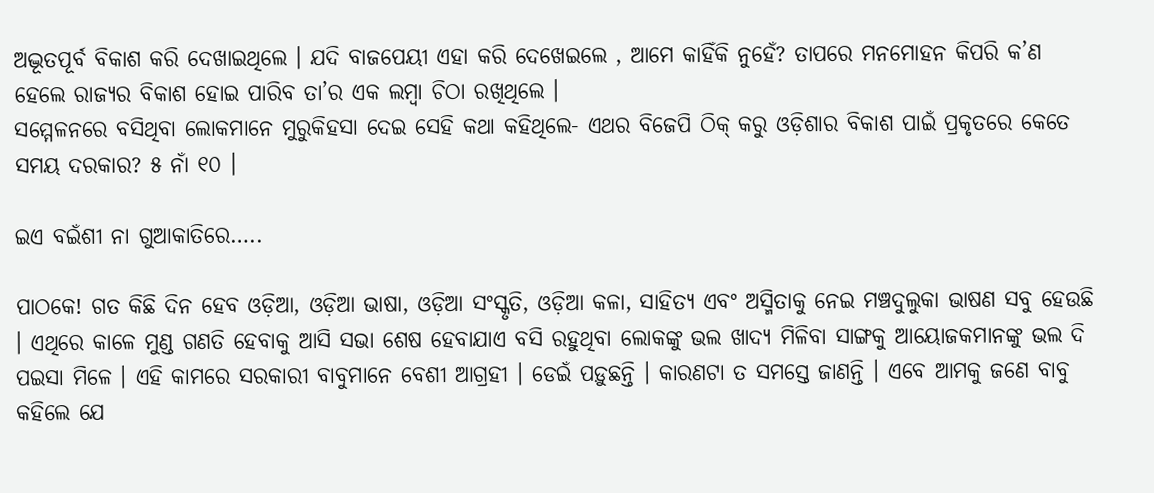ଅଦ୍ଭୂତପୂର୍ବ ବିକାଶ କରି ଦେଖାଇଥିଲେ । ଯଦି ବାଜପେୟୀ ଏହା କରି ଦେଖେଇଲେ , ଆମେ କାହିଁକି ନୁହେଁ? ତାପରେ ମନମୋହନ କିପରି କ’ଣ ହେଲେ ରାଜ୍ୟର ବିକାଶ ହୋଇ ପାରିବ ତା’ର ଏକ ଲମ୍ବା ଚିଠା ରଖିଥିଲେ ।
ସମ୍ମେଳନରେ ବସିଥିବା ଲୋକମାନେ ମୁରୁକିହସା ଦେଇ ସେହି କଥା କହିଥିଲେ- ଏଥର ବିଜେପି ଠିକ୍ କରୁ ଓଡ଼ିଶାର ବିକାଶ ପାଇଁ ପ୍ରକୃତରେ କେତେ ସମୟ ଦରକାର? ୫ ନାଁ ୧୦ ।

ଇଏ ବଇଁଶୀ ନା ଗୁଆକାତିରେ…..

ପାଠକେ! ଗତ କିଛି ଦିନ ହେବ ଓଡ଼ିଆ, ଓଡ଼ିଆ ଭାଷା, ଓଡ଼ିଆ ସଂସ୍କୃତି, ଓଡ଼ିଆ କଳା, ସାହିତ୍ୟ ଏବଂ ଅସ୍ମିତାକୁ ନେଇ ମଞ୍ଚଦୁଲୁକା ଭାଷଣ ସବୁ ହେଉଛି । ଏଥିରେ କାଳେ ମୁଣ୍ଡ ଗଣତି ହେବାକୁ ଆସି ସଭା ଶେଷ ହେବାଯାଏ ବସି ରହୁଥିବା ଲୋକଙ୍କୁ ଭଲ ଖାଦ୍ୟ ମିଳିବା ସାଙ୍ଗକୁ ଆୟୋଜକମାନଙ୍କୁ ଭଲ ଦି ପଇସା ମିଳେ । ଏହି କାମରେ ସରକାରୀ ବାବୁମାନେ ବେଶୀ ଆଗ୍ରହୀ । ଡେଇଁ ପଡ଼ୁଛନ୍ତି । କାରଣଟା ତ ସମସ୍ତେ ଜାଣନ୍ତି । ଏବେ ଆମକୁ ଜଣେ ବାବୁ କହିଲେ ଯେ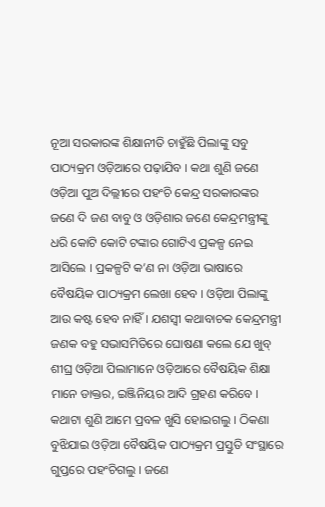ନୂଆ ସରକାରଙ୍କ ଶିକ୍ଷାନୀତି ଚାହୁଁଛି ପିଲାଙ୍କୁ ସବୁ ପାଠ୍ୟକ୍ରମ ଓଡ଼ିଆରେ ପଢ଼ାଯିବ । କଥା ଶୁଣି ଜଣେ ଓଡ଼ିଆ ପୁଅ ଦିଲ୍ଲୀରେ ପହଂଚି କେନ୍ଦ୍ର ସରକାରଙ୍କର ଜଣେ ଦି ଜଣ ବାବୁ ଓ ଓଡ଼ିଶାର ଜଣେ କେନ୍ଦ୍ରମନ୍ତ୍ରୀଙ୍କୁ ଧରି କୋଟି କୋଟି ଟଙ୍କାର ଗୋଟିଏ ପ୍ରକଳ୍ପ ନେଇ ଆସିଲେ । ପ୍ରକଳ୍ପଟି କ’ଣ ନା ଓଡ଼ିଆ ଭାଷାରେ ବୈଷୟିକ ପାଠ୍ୟକ୍ରମ ଲେଖା ହେବ । ଓଡ଼ିଆ ପିଲାଙ୍କୁ ଆଉ କଷ୍ଟ ହେବ ନାହିଁ । ଯଶସ୍ୱୀ କଥାବାଚକ କେନ୍ଦ୍ରମନ୍ତ୍ରୀ ଜଣକ ବହୁ ସଭାସମିତିରେ ଘୋଷଣା କଲେ ଯେ ଖୁବ୍ ଶୀଘ୍ର ଓଡ଼ିଆ ପିଲାମାନେ ଓଡ଼ିଆରେ ବୈଷୟିକ ଶିକ୍ଷା ମାନେ ଡାକ୍ତର, ଇଞ୍ଜିନିୟର ଆଦି ଗ୍ରହଣ କରିବେ । କଥାଟା ଶୁଣି ଆମେ ପ୍ରବଳ ଖୁସି ହୋଇଗଲୁ । ଠିକଣା ବୁଝିଯାଇ ଓଡ଼ିଆ ବୈଷୟିକ ପାଠ୍ୟକ୍ରମ ପ୍ରସ୍ତୁତି ସଂସ୍ଥାରେ ଗୁପ୍ତରେ ପହଂଚିଗଲୁ । ଜଣେ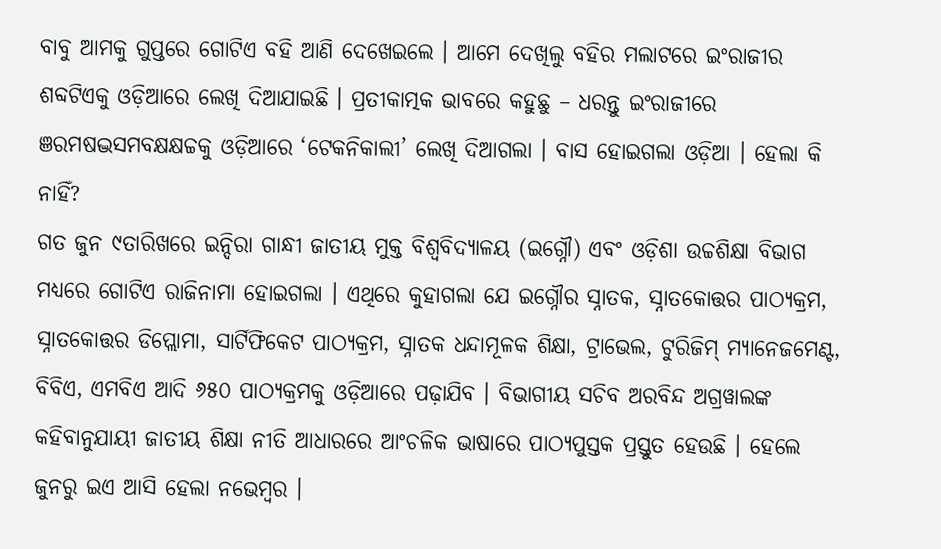ବାବୁ ଆମକୁ ଗୁପ୍ତରେ ଗୋଟିଏ ବହି ଆଣି ଦେଖେଇଲେ । ଆମେ ଦେଖିଲୁ ବହିର ମଲାଟରେ ଇଂରାଜୀର ଶବ୍ଦଟିଏକୁ ଓଡ଼ିଆରେ ଲେଖି ଦିଆଯାଇଛି । ପ୍ରତୀକାତ୍ମକ ଭାବରେ କହୁଛୁ – ଧରନ୍ତୁ ଇଂରାଜୀରେ ଞରମଷଦ୍ଭସମବକ୍ଷକ୍ଷଚ୍ଚକୁ ଓଡ଼ିଆରେ ‘ଟେକନିକାଲୀ’ ଲେଖି ଦିଆଗଲା । ବାସ ହୋଇଗଲା ଓଡ଼ିଆ । ହେଲା କି ନାହିଁ?
ଗତ ଜୁନ ୯ତାରିଖରେ ଇନ୍ଦିରା ଗାନ୍ଧୀ ଜାତୀୟ ମୁକ୍ତ ବିଶ୍ୱବିଦ୍ୟାଳୟ (ଇଗ୍ନୌ) ଏବଂ ଓଡ଼ିଶା ଉଚ୍ଚଶିକ୍ଷା ବିଭାଗ ମଧ୍ୟରେ ଗୋଟିଏ ରାଜିନାମା ହୋଇଗଲା । ଏଥିରେ କୁହାଗଲା ଯେ ଇଗ୍ନୌର ସ୍ନାତକ, ସ୍ନାତକୋତ୍ତର ପାଠ୍ୟକ୍ରମ, ସ୍ନାତକୋତ୍ତର ଡିପ୍ଲୋମା, ସାର୍ଟିଫିକେଟ ପାଠ୍ୟକ୍ରମ, ସ୍ନାତକ ଧନ୍ଦାମୂଳକ ଶିକ୍ଷା, ଟ୍ରାଭେଲ, ଟୁରିଜିମ୍ ମ୍ୟାନେଜମେଣ୍ଟ, ବିବିଏ, ଏମବିଏ ଆଦି ୬୫୦ ପାଠ୍ୟକ୍ରମକୁ ଓଡ଼ିଆରେ ପଢ଼ାଯିବ । ବିଭାଗୀୟ ସଚିବ ଅରବିନ୍ଦ ଅଗ୍ରୱାଲଙ୍କ କହିବାନୁଯାୟୀ ଜାତୀୟ ଶିକ୍ଷା ନୀତି ଆଧାରରେ ଆଂଚଳିକ ଭାଷାରେ ପାଠ୍ୟପୁସ୍ତକ ପ୍ରସ୍ତୁତ ହେଉଛି । ହେଲେ ଜୁନରୁ ଇଏ ଆସି ହେଲା ନଭେମ୍ବର ।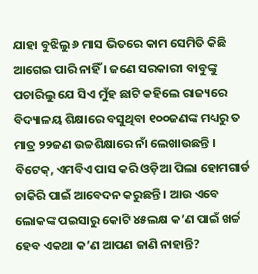ଯାହା ବୁଝିଲୁ ୬ ମାସ ଭିତରେ କାମ ସେମିତି କିଛି ଆଗେଇ ପାରି ନାହିଁ । ଜଣେ ସରକାରୀ ବାବୁଙ୍କୁ ପଚାରିଲୁ ଯେ ସିଏ ମୁଁହ ଛାଟି କହିଲେ ରାଜ୍ୟରେ ବିଦ୍ୟାଳୟ ଶିକ୍ଷାରେ ବସୁଥିବା ୧୦୦ଜଣଙ୍କ ମଧ୍ୟରୁ ତ ମାତ୍ର ୨୨ଜଣ ଉଚ୍ଚଶିକ୍ଷାରେ ନାଁ ଲେଖାଉଛନ୍ତି । ବିଟେକ୍, ଏମବିଏ ପାସ କରି ଓଡ଼ିଆ ପିଲା ହୋମଗାର୍ଡ ଚାକିରି ପାଇଁ ଆବେଦନ କରୁଛନ୍ତି । ଆଉ ଏବେ ଲୋକଙ୍କ ପଇସାରୁ କୋଟି ୪୫ଲକ୍ଷ କ’ଣ ପାଇଁ ଖର୍ଚ୍ଚ ହେବ ଏକଥା କ’ଣ ଆପଣ ଜାଣି ନାହାନ୍ତି?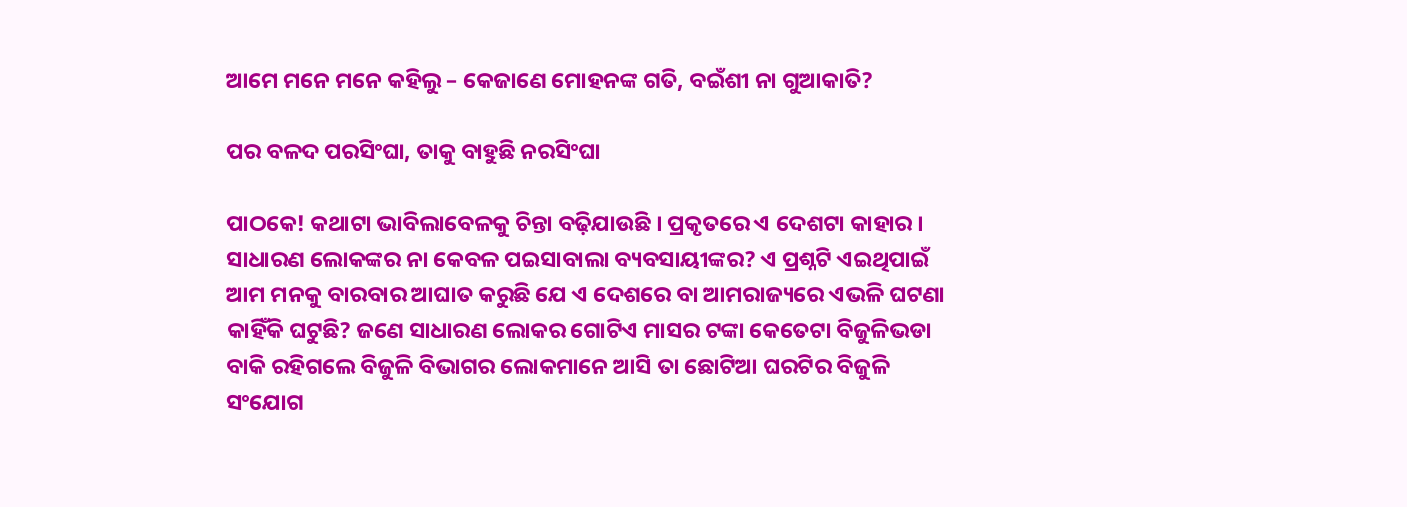ଆମେ ମନେ ମନେ କହିଲୁ – କେଜାଣେ ମୋହନଙ୍କ ଗତି, ବଇଁଶୀ ନା ଗୁଆକାତି?

ପର ବଳଦ ପରସିଂଘା, ତାକୁ ବାହୁଛି ନରସିଂଘା

ପାଠକେ! କଥାଟା ଭାବିଲାବେଳକୁ ଚିନ୍ତା ବଢ଼ିଯାଉଛି । ପ୍ରକୃତରେ ଏ ଦେଶଟା କାହାର । ସାଧାରଣ ଲୋକଙ୍କର ନା କେବଳ ପଇସାବାଲା ବ୍ୟବସାୟୀଙ୍କର? ଏ ପ୍ରଶ୍ନଟି ଏଇଥିପାଇଁ ଆମ ମନକୁ ବାରବାର ଆଘାତ କରୁଛି ଯେ ଏ ଦେଶରେ ବା ଆମରାଜ୍ୟରେ ଏଭଳି ଘଟଣା କାହିଁକି ଘଟୁଛି? ଜଣେ ସାଧାରଣ ଲୋକର ଗୋଟିଏ ମାସର ଟଙ୍କା କେତେଟା ବିଜୁଳିଭଡା ବାକି ରହିଗଲେ ବିଜୁଳି ବିଭାଗର ଲୋକମାନେ ଆସି ତା ଛୋଟିଆ ଘରଟିର ବିଜୁଳି ସଂଯୋଗ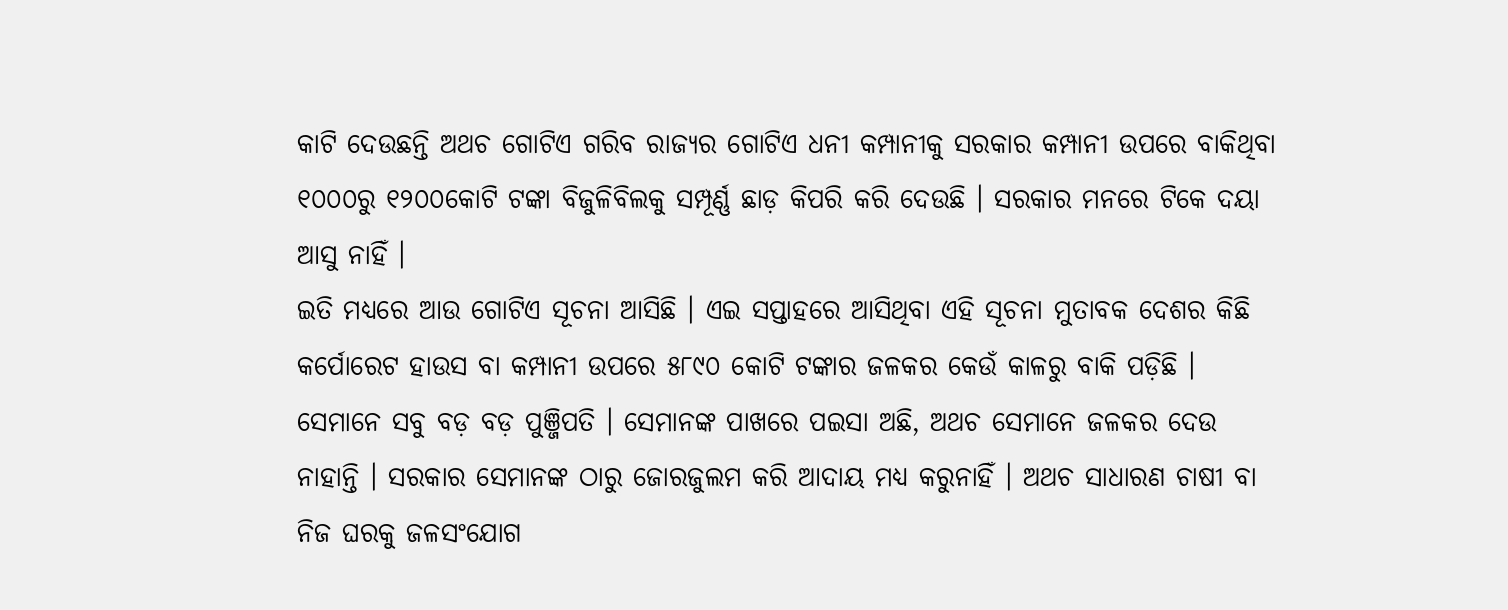କାଟି ଦେଉଛନ୍ତି ଅଥଚ ଗୋଟିଏ ଗରିବ ରାଜ୍ୟର ଗୋଟିଏ ଧନୀ କମ୍ପାନୀକୁ ସରକାର କମ୍ପାନୀ ଉପରେ ବାକିଥିବା ୧୦୦୦ରୁ ୧୨୦୦କୋଟି ଟଙ୍କା ବିଜୁଳିବିଲକୁ ସମ୍ପୂର୍ଣ୍ଣ ଛାଡ଼ କିପରି କରି ଦେଉଛି । ସରକାର ମନରେ ଟିକେ ଦୟା ଆସୁ ନାହିଁ ।
ଇତି ମଧ୍ୟରେ ଆଉ ଗୋଟିଏ ସୂଚନା ଆସିଛି । ଏଇ ସପ୍ତାହରେ ଆସିଥିବା ଏହି ସୂଚନା ମୁତାବକ ଦେଶର କିଛି କର୍ପୋରେଟ ହାଉସ ବା କମ୍ପାନୀ ଉପରେ ୫୮୯୦ କୋଟି ଟଙ୍କାର ଜଳକର କେଉଁ କାଳରୁ ବାକି ପଡ଼ିଛି । ସେମାନେ ସବୁ ବଡ଼ ବଡ଼ ପୁଞ୍ଜିପତି । ସେମାନଙ୍କ ପାଖରେ ପଇସା ଅଛି, ଅଥଚ ସେମାନେ ଜଳକର ଦେଉ ନାହାନ୍ତି । ସରକାର ସେମାନଙ୍କ ଠାରୁ ଜୋରଜୁଲମ କରି ଆଦାୟ ମଧ୍ୟ କରୁନାହିଁ । ଅଥଚ ସାଧାରଣ ଚାଷୀ ବା ନିଜ ଘରକୁ ଜଳସଂଯୋଗ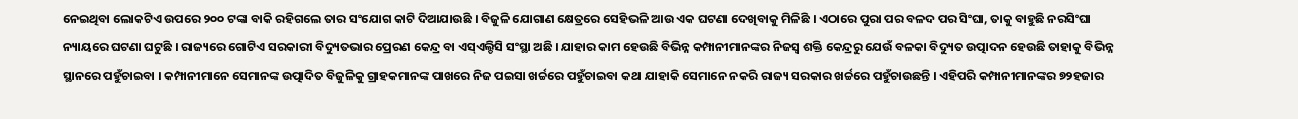ନେଇଥିବା ଲୋକଟିଏ ଉପରେ ୨୦୦ ଟଙ୍କା ବାକି ରହିଗଲେ ତାର ସଂଯୋଗ କାଟି ଦିଆଯାଉଛି । ବିଜୁଳି ଯୋଗାଣ କ୍ଷେତ୍ରରେ ସେହିଭଳି ଆଉ ଏକ ଘଟଣା ଦେଖିବାକୁ ମିଳିଛି । ଏଠାରେ ପୁରା ପର ବଳଦ ପର ସିଂଘା, ତାକୁ ବାହୁଛି ନରସିଂଘା ନ୍ୟାୟରେ ଘଟଣା ଘଟୁଛି । ରାଜ୍ୟରେ ଗୋଟିଏ ସରକାରୀ ବିଦ୍ୟୁତଭାର ପ୍ରେରଣ କେନ୍ଦ୍ର ବା ଏସ୍ଏଲ୍ଡିସି ସଂସ୍ଥା ଅଛି । ଯାହାର କାମ ହେଉଛି ବିଭିନ୍ନ କମ୍ପାନୀମାନଙ୍କର ନିଜସ୍ୱ ଶକ୍ତି କେନ୍ଦ୍ରରୁ ଯେଉଁ ବଳକା ବିଦ୍ୟୁତ ଉତ୍ପାଦନ ହେଉଛି ତାହାକୁ ବିଭିନ୍ନ ସ୍ଥାନରେ ପହୁଁଚାଇବା । କମ୍ପାନୀମାନେ ସେମାନଙ୍କ ଉତ୍ପାଦିତ ବିଜୁଳିକୁ ଗ୍ରାହକମାନଙ୍କ ପାଖରେ ନିଜ ପଇସା ଖର୍ଚ୍ଚରେ ପହୁଁଚାଇବା କଥା ଯାହାକି ସେମାନେ ନକରି ରାଜ୍ୟ ସରକାର ଖର୍ଚ୍ଚରେ ପହୁଁଚାଉଛନ୍ତି । ଏହିପରି କମ୍ପାନୀମାନଙ୍କର ୭୨ହଜାର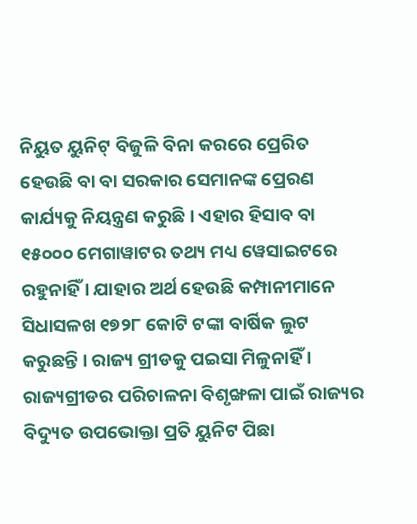ନିୟୁତ ୟୁନିଟ୍ ବିଜୁଳି ବିନା କରରେ ପ୍ରେରିତ ହେଉଛି ବା ବା ସରକାର ସେମାନଙ୍କ ପ୍ରେରଣ କାର୍ଯ୍ୟକୁ ନିୟନ୍ତ୍ରଣ କରୁଛି । ଏହାର ହିସାବ ବା ୧୫୦୦୦ ମେଗାୱାଟର ତଥ୍ୟ ମଧ୍ୟ ୱେସାଇଟରେ ରହୁନାହିଁ । ଯାହାର ଅର୍ଥ ହେଉଛି କମ୍ପାନୀମାନେ ସିଧାସଳଖ ୧୭୨୮ କୋଟି ଟଙ୍କା ବାର୍ଷିକ ଲୁଟ କରୁଛନ୍ତି । ରାଜ୍ୟ ଗ୍ରୀଡକୁ ପଇସା ମିଳୁନାହିଁ । ରାଜ୍ୟଗ୍ରୀଡର ପରିଚାଳନା ବିଶୃଙ୍ଖଳା ପାଇଁ ରାଜ୍ୟର ବିଦ୍ୟୁତ ଉପଭୋକ୍ତା ପ୍ରତି ୟୁନିଟ ପିଛା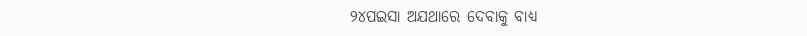୨୪ପଇସା ଅଯଥାରେ ଦେବାକୁ ବାଧ୍ୟ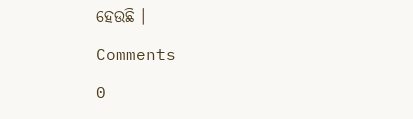ହେଉଛି ।

Comments

0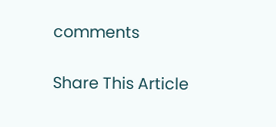comments

Share This Article